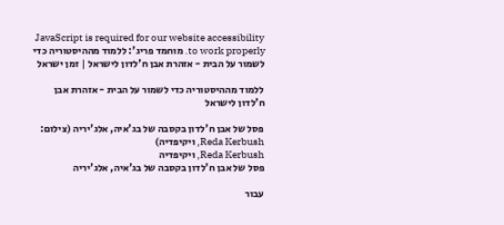JavaScript is required for our website accessibility to work properly. מוחמד פריג': ללמוד מההיסטוריה כדי לשמור על הבית - אזהרת אבן ח'לדון לישראל | זמן ישראל

ללמוד מההיסטוריה כדי לשמור על הבית - אזהרת אבן ח'לדון לישראל

פסל של אבן ח'לדון בקסבה של בג'איה, אלג'יריה (צילום: Reda Kerbush, ויקיפדיה)
Reda Kerbush, ויקיפדיה
פסל של אבן ח'לדון בקסבה של בג'איה, אלג'יריה

עבור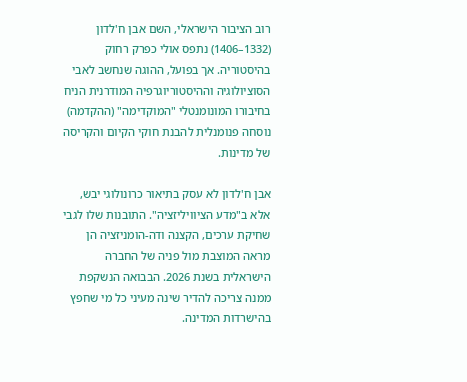רוב הציבור הישראלי, השם אבן ח'לדון (1332–1406) נתפס אולי כפרק רחוק בהיסטוריה. אך בפועל, ההוגה שנחשב לאבי הסוציולוגיה וההיסטוריוגרפיה המודרנית הניח בחיבורו המונומנטלי "המוקדימה" (ההקדמה) נוסחה פנומנלית להבנת חוקי הקיום והקריסה של מדינות.

אבן ח'לדון לא עסק בתיאור כרונולוגי יבש, אלא ב"מדע הציוויליזציה". התובנות שלו לגבי שחיקת ערכים, הקצנה ודה-הומניזציה הן מראה המוצבת מול פניה של החברה הישראלית בשנת 2026. הבבואה הנשקפת ממנה צריכה להדיר שינה מעיני כל מי שחפץ בהישרדות המדינה.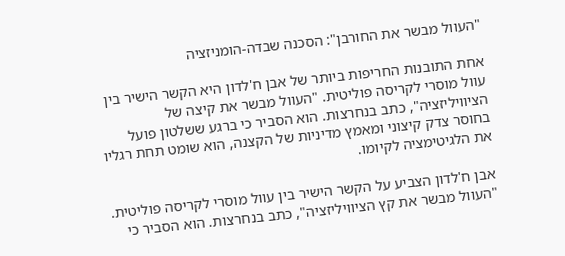"העוול מבשר את החורבן": הסכנה שבדה-הומניזציה

אחת התובנות החריפות ביותר של אבן ח'לדון היא הקשר הישיר בין עוול מוסרי לקריסה פוליטית. "העוול מבשר את קיצה של הציוויליזציה", כתב בנחרצות. הוא הסביר כי ברגע ששלטון פועל בחוסר צדק קיצוני ומאמץ מדיניות של הקצנה, הוא שומט תחת רגליו את הלגיטימציה לקיומו.

אבן ח'לדון הצביע על הקשר הישיר בין עוול מוסרי לקריסה פוליטית. "העוול מבשר את קץ הציוויליזציה", כתב בנחרצות. הוא הסביר כי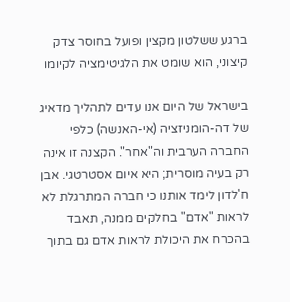ברגע ששלטון מקצין ופועל בחוסר צדק קיצוני, הוא שומט את הלגיטימציה לקיומו

בישראל של היום אנו עדים לתהליך מדאיג של דה-הומניזציה (אי-האנשה) כלפי החברה הערבית וה"אחר". הקצנה זו אינה רק בעיה מוסרית; היא איום אסטרטגי. אבן ח'לדון לימד אותנו כי חברה המתרגלת לא לראות "אדם" בחלקים ממנה, תאבד בהכרח את היכולת לראות אדם גם בתוך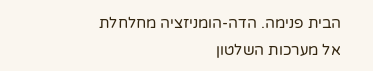הבית פנימה. הדה-הומניזציה מחלחלת אל מערכות השלטון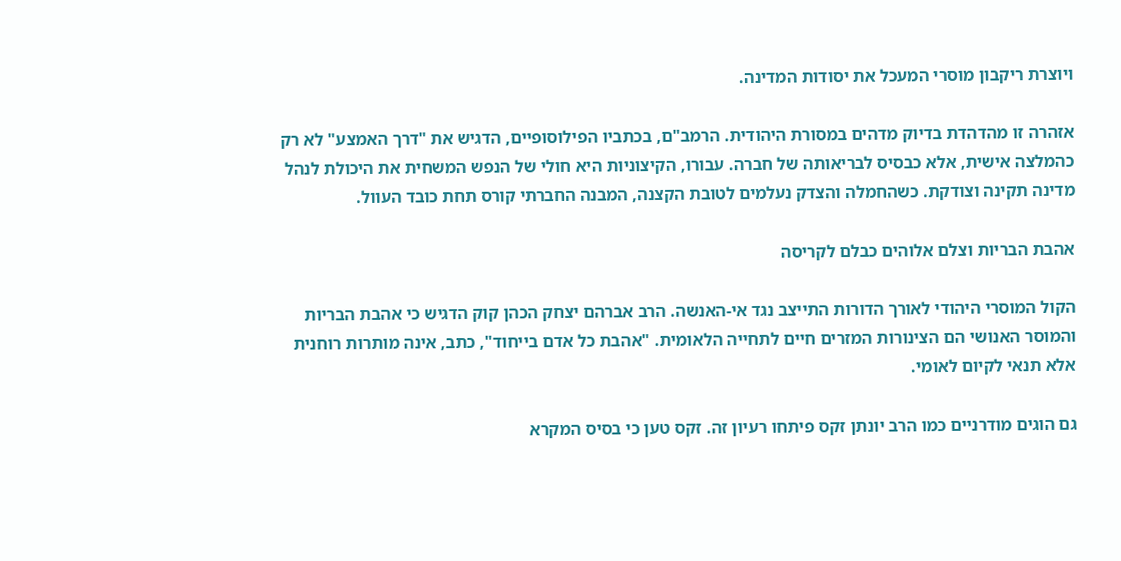ויוצרת ריקבון מוסרי המעכל את יסודות המדינה.

אזהרה זו מהדהדת בדיוק מדהים במסורת היהודית. הרמב"ם, בכתביו הפילוסופיים, הדגיש את "דרך האמצע" לא רק כהמלצה אישית, אלא כבסיס לבריאותה של חברה. עבורו, הקיצוניות היא חולי של הנפש המשחית את היכולת לנהל מדינה תקינה וצודקת. כשהחמלה והצדק נעלמים לטובת הקצנה, המבנה החברתי קורס תחת כובד העוול.

אהבת הבריות וצלם אלוהים כבלם לקריסה

הקול המוסרי היהודי לאורך הדורות התייצב נגד אי-האנשה. הרב אברהם יצחק הכהן קוק הדגיש כי אהבת הבריות והמוסר האנושי הם הצינורות המזרים חיים לתחייה הלאומית. "אהבת כל אדם בייחוד", כתב, אינה מותרות רוחנית אלא תנאי לקיום לאומי.

גם הוגים מודרניים כמו הרב יונתן זקס פיתחו רעיון זה. זקס טען כי בסיס המקרא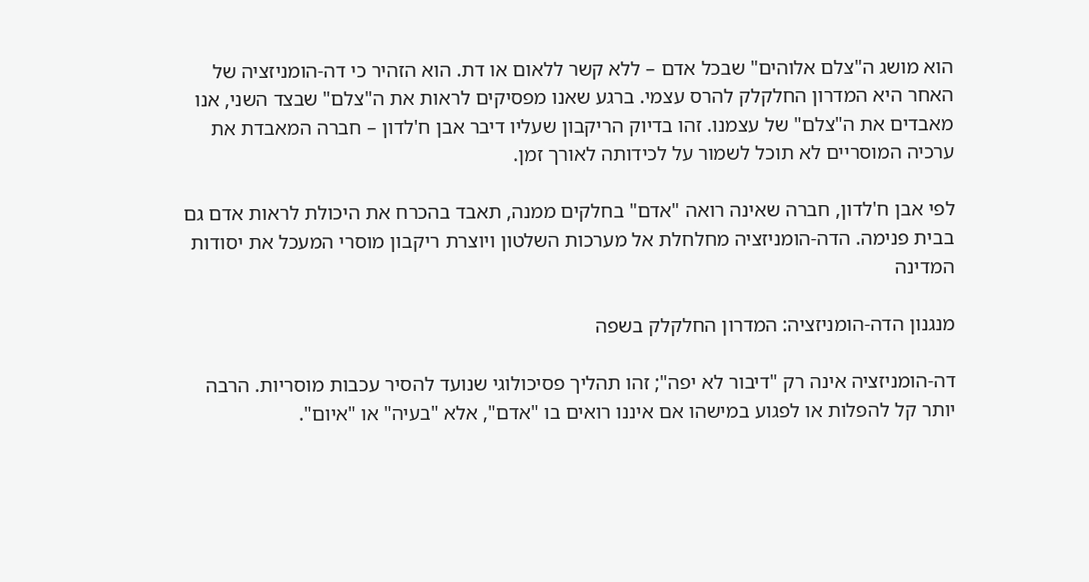הוא מושג ה"צלם אלוהים" שבכל אדם – ללא קשר ללאום או דת. הוא הזהיר כי דה-הומניזציה של האחר היא המדרון החלקלק להרס עצמי. ברגע שאנו מפסיקים לראות את ה"צלם" שבצד השני, אנו מאבדים את ה"צלם" של עצמנו. זהו בדיוק הריקבון שעליו דיבר אבן ח'לדון – חברה המאבדת את ערכיה המוסריים לא תוכל לשמור על לכידותה לאורך זמן.

לפי אבן ח'לדון, חברה שאינה רואה "אדם" בחלקים ממנה, תאבד בהכרח את היכולת לראות אדם גם בבית פנימה. הדה-הומניזציה מחלחלת אל מערכות השלטון ויוצרת ריקבון מוסרי המעכל את יסודות המדינה

מנגנון הדה-הומניזציה: המדרון החלקלק בשפה

דה-הומניזציה אינה רק "דיבור לא יפה"; זהו תהליך פסיכולוגי שנועד להסיר עכבות מוסריות. הרבה יותר קל להפלות או לפגוע במישהו אם איננו רואים בו "אדם", אלא "בעיה" או "איום".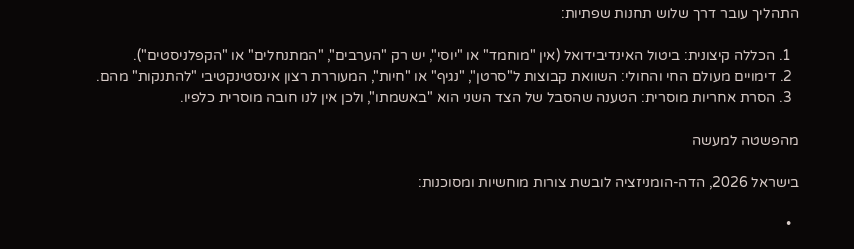התהליך עובר דרך שלוש תחנות שפתיות:

  1. הכללה קיצונית: ביטול האינדיבידואל (אין "מוחמד" או "יוסי", יש רק "הערבים", "המתנחלים" או "הקפלניסטים").
  2. דימויים מעולם החי והחולי: השוואת קבוצות ל"סרטן", "נגיף" או "חיות", המעוררת רצון אינסטינקטיבי "להתנקות" מהם.
  3. הסרת אחריות מוסרית: הטענה שהסבל של הצד השני הוא "באשמתו", ולכן אין לנו חובה מוסרית כלפיו.

מהפשטה למעשה

בישראל 2026, הדה-הומניזציה לובשת צורות מוחשיות ומסוכנות:

  •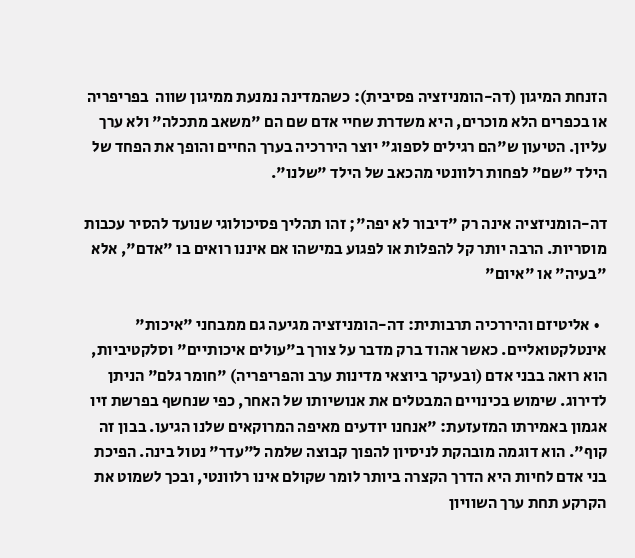הזנחת המיגון (דה-הומניזציה פסיבית): כשהמדינה נמנעת ממיגון שווה  בפריפריה או בכפרים הלא מוכרים, היא משדרת שחיי אדם שם הם "משאב מתכלה" ולא ערך עליון. הטיעון ש"הם רגילים לספוג" יוצר היררכיה בערך החיים והופך את הפחד של הילד "שם" לפחות רלוונטי מהכאב של הילד "שלנו".

דה-הומניזציה אינה רק "דיבור לא יפה"; זהו תהליך פסיכולוגי שנועד להסיר עכבות מוסריות. הרבה יותר קל להפלות או לפגוע במישהו אם איננו רואים בו "אדם", אלא "בעיה" או "איום"

  • אליטיזם והיררכיה תרבותית: דה-הומניזציה מגיעה גם ממבחני "איכות" אינטלקטואליים. כאשר אהוד ברק מדבר על צורך ב"עולים איכותיים" וסלקטיביות, הוא רואה בבני אדם (ובעיקר ביוצאי מדינות ערב והפריפריה) "חומר גלם" הניתן לדירוג. שימוש בכינויים המבטלים את אנושיותו של האחר, כפי שנחשף בפרשת זיו אגמון באמירתו המזעזעת: "אנחנו יודעים מאיפה המרוקאים שלנו הגיעו. בבון זה קוף". הוא דוגמה מובהקת לניסיון להפוך קבוצה שלמה ל"עדר" נטול בינה. הפיכת בני אדם לחיות היא הדרך הקצרה ביותר לומר שקולם אינו רלוונטי, ובכך לשמוט את הקרקע תחת ערך השוויון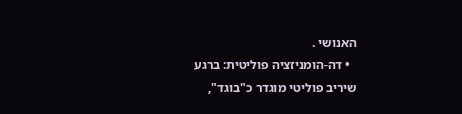האנושי .
  • דה-הומניזציה פוליטית: ברגע שיריב פוליטי מוגדר כ"בוגד",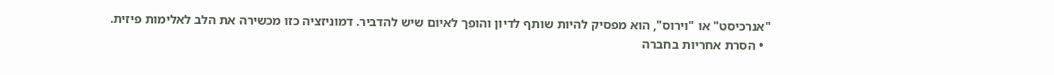"אנרכיסט" או "וירוס", הוא מפסיק להיות שותף לדיון והופך לאיום שיש להדביר. דמוניזציה כזו מכשירה את הלב לאלימות פיזית.
  • הסרת אחריות בחברה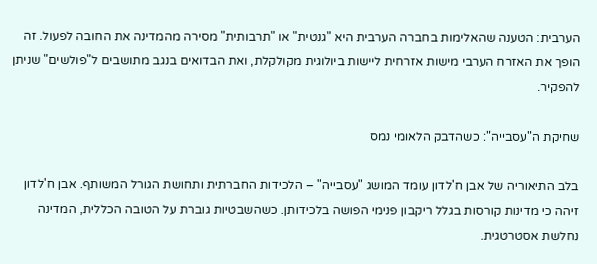הערבית: הטענה שהאלימות בחברה הערבית היא "גנטית" או "תרבותית" מסירה מהמדינה את החובה לפעול. זה הופך את האזרח הערבי מישות אזרחית ליישות ביולוגית מקולקלת, ואת הבדואים בנגב מתושבים ל"פולשים" שניתן להפקיר.

שחיקת ה"עסבייה": כשהדבק הלאומי נמס

בלב התיאוריה של אבן ח'לדון עומד המושג "עסבייה" – הלכידות החברתית ותחושת הגורל המשותף. אבן ח'לדון זיהה כי מדינות קורסות בגלל ריקבון פנימי הפושה בלכידותן. כשהשבטיות גוברת על הטובה הכללית, המדינה נחלשת אסטרטגית.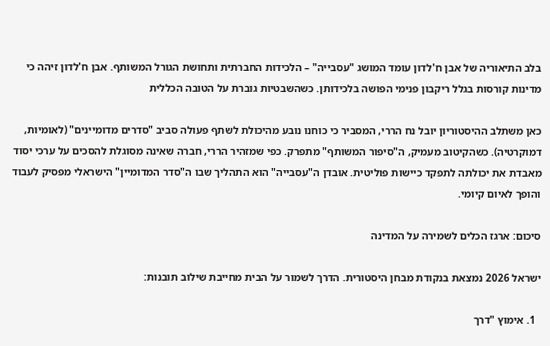בלב התיאוריה של אבן ח'לדון עומד המושג "עסבייה" – הלכידות החברתית ותחושת הגורל המשותף. אבן ח'לדון זיהה כי מדינות קורסות בגלל ריקבון פנימי הפושה בלכידותן. כשהשבטיות גוברת על הטובה הכללית

כאן משתלב ההיסטוריון יובל נח הררי, המסביר כי כוחנו נובע מהיכולת לשתף פעולה סביב "סדרים מדומיינים" (לאומיות, דמוקרטיה). כשהקיטוב מעמיק, ה"סיפור המשותף" מתפרק. כפי שמזהיר הררי, חברה שאינה מסוגלת להסכים על ערכי יסוד מאבדת את יכולתה לתפקד כיישות פוליטית. אובדן ה"עסבייה" הוא התהליך שבו ה"סדר המדומיין" הישראלי מפסיק לעבוד והופך לאיום קיומי.

סיכום: ארגז הכלים לשמירה על המדינה

ישראל 2026 נמצאת בנקודת מבחן היסטורית. הדרך לשמור על הבית מחייבת שילוב תובנות:

  1. אימוץ "דרך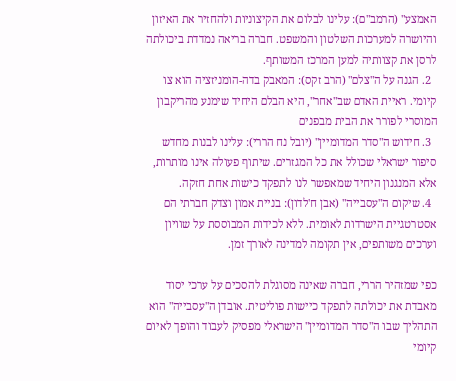האמצע" (הרמב"ם): עלינו לבלום את הקיצוניות ולהחזיר את האיזון והיושרה למערכות השלטון והמשפט. חברה בריאה נמדדת ביכולתה לרסן את קצוותיה למען המרכז המשותף.
  2. הגנה על ה"צלם" (הרב זקס): המאבק בדה-הומניזציה הוא צו קיומי. ראיית האדם שב"אחר", היא הבלם היחיד שימנע מהריקבון המוסרי לפורר את הבית מבפנים
  3. חידוש ה"סדר המדומיין" (יובל נח הררי): עלינו לבנות מחדש סיפור ישראלי שכולל את כל המגזרים. שיתוף פעולה אינו מותרות, אלא המנגנון היחיד שמאפשר לנו לתפקד כישות אחת חזקה.
  4. שיקום ה"עסבייה" (אבן ח'לדון): בניית אמון וצדק חברתי הם אסטרטגיית הישרדות לאומית. ללא לכידות המבוססת על שוויון וערכים משותפים, אין תקומה למדינה לאורך זמן.

כפי שמזהיר הררי, חברה שאינה מסוגלת להסכים על ערכי יסוד מאבדת את יכולתה לתפקד כיישות פוליטית. אובדן ה"עסבייה" הוא התהליך שבו ה"סדר המדומיין" הישראלי מפסיק לעבוד והופך לאיום קיומי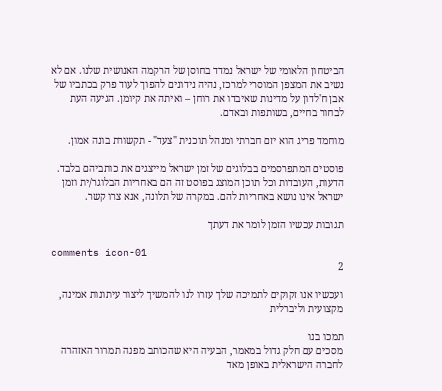הביטחון הלאומי של ישראל נמדד בחוסן של הרקמה האנושית שלנו. אם לא נשיב את המצפן המוסרי למרכז, נהיה נידונים להפוך לעוד פרק בכתביו של אבן ח'לדון על מדינות שאיבדו את רוחן – ואיתה את קיומן. הגיעה העת לבחור בחיים, בשותפות ובאדם.

מוחמד פריג הוא יזם חברתי ומנהל תוכנית "צעד" - תקשורת בונה אמון.

פוסטים המתפרסמים בבלוגים של זמן ישראל מייצגים את כותביהם בלבד. הדעות, העובדות וכל תוכן המוצג בפוסט זה הם באחריות הבלוגר/ית וזמן ישראל אינו נושא באחריות להם. במקרה של תלונה, אנא צרו קשר.

תגובות עכשיו הזמן לומר את דעתך

comments icon-01
2

ועכשיו אנו זקוקים לתמיכה שלך עזרו לנו להמשיך ליצור עיתונות אמינה, מקצועית וליברלית

תמכו בנו
מסכים עם חלק גדול במאמר, הבעיה היא שהכותב מפנה תמרור האזהרה לחברה הישראלית באופן מאד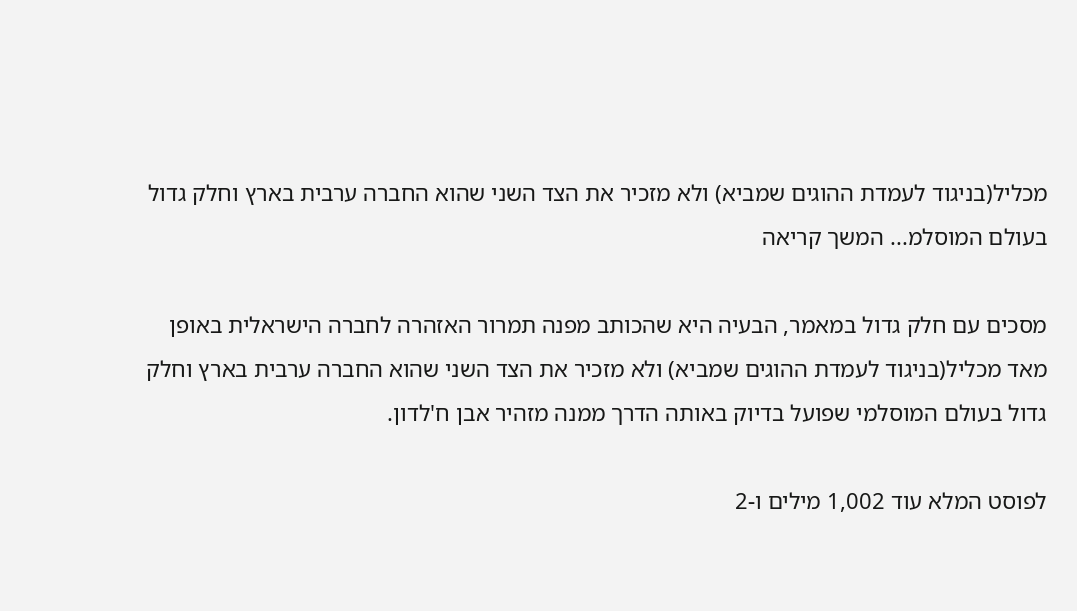מכליל(בניגוד לעמדת ההוגים שמביא) ולא מזכיר את הצד השני שהוא החברה ערבית בארץ וחלק גדול בעולם המוסלמ... המשך קריאה

מסכים עם חלק גדול במאמר, הבעיה היא שהכותב מפנה תמרור האזהרה לחברה הישראלית באופן מאד מכליל(בניגוד לעמדת ההוגים שמביא) ולא מזכיר את הצד השני שהוא החברה ערבית בארץ וחלק גדול בעולם המוסלמי שפועל בדיוק באותה הדרך ממנה מזהיר אבן ח'לדון.

לפוסט המלא עוד 1,002 מילים ו-2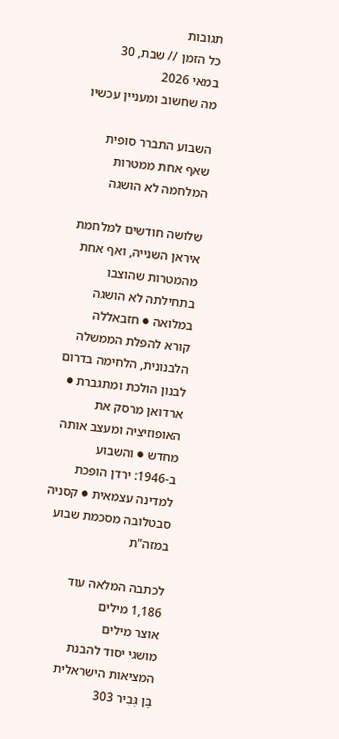תגובות
כל הזמן // שבת, 30 במאי 2026
מה שחשוב ומעניין עכשיו

השבוע התברר סופית שאף אחת ממטרות המלחמה לא הושגה

שלושה חודשים למלחמת איראן השנייה, ואף אחת מהמטרות שהוצבו בתחילתה לא הושגה במלואה ● חזבאללה קורא להפלת הממשלה הלבנונית, הלחימה בדרום לבנון הולכת ומתגברת ● ארדואן מרסק את האופוזיציה ומעצב אותה מחדש ● והשבוע ב-1946: ירדן הופכת למדינה עצמאית ● קסניה סבטלובה מסכמת שבוע במזה"ת

לכתבה המלאה עוד 1,186 מילים
אוצר מילים
מושגי יסוד להבנת המציאות הישראלית
בֶּן גְּבִיר 303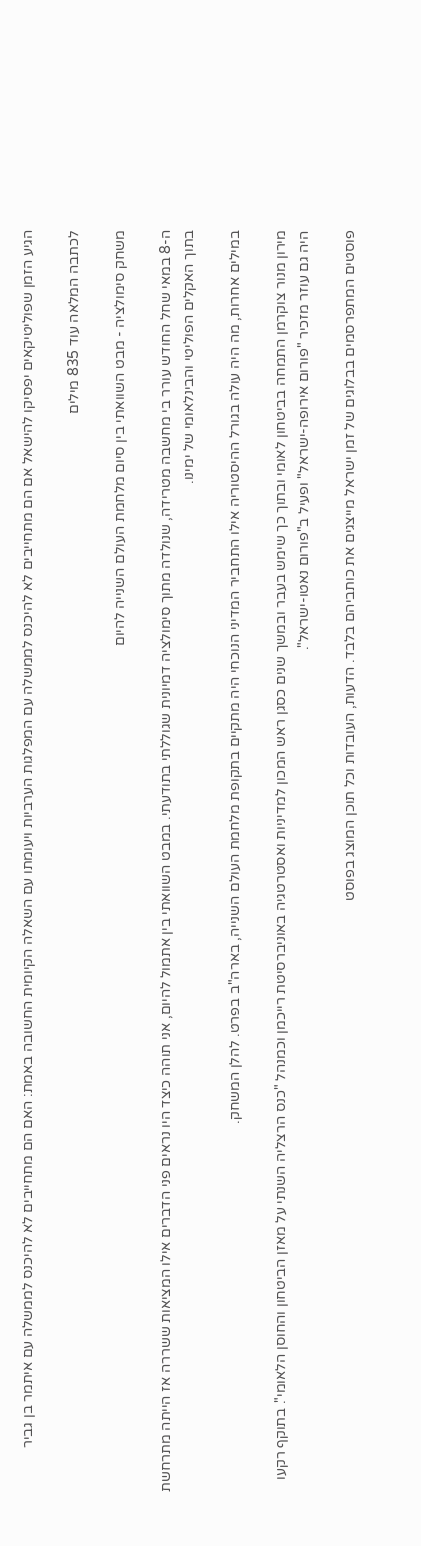הגיע הזמן שפוליטיקאים יפסיקו להישאל אם הם מתחייבים לא להיכנס לממשלה עם המפלגות הערביות ויעומתו עם השאלה הקיומית החשובה באמת: האם הם מתחייבים לא להיכנס לממשלה עם איתמר בן גביר

לכתבה המלאה עוד 835 מילים

משחק סימולציה - מבט השוואתי בין סיום מלחמת העולם השנייה להיום

ה-8 במאי שחל החודש עורר בי מחשבה מטרידה, שנולדה מתוך סימולציה דמיונית שגוללתי בתודעתי. במבט השוואתי בין אתמול להיום, אני תוהה כיצד היו נראים פני הדברים אילו המציאות ששררה אז הייתה מתרחשת בתוך האקלים הפוליטי והבינלאומי של ימינו.

במילים אחרות, מה היה עולה בגורל ההיסטוריה אילו התחביר המדיני הנוכחי היה מתקיים בתקופת מלחמת העולם השנייה, בארה"ב בפרט. להלן המשחק.

מירון מנור צוקרמן התמחה בביטחון לאומי ובתוך כך שימש בעבר ובמשך שנים כסגן ראש המכון למדיניות ואסטרטגיה באוניברסיטת רייכמן וכמנהל "כנס הרצליה השנתי על מאזן הביטחון והחוסן הלאומי". בתוקף רקעו היה גם עוזר מזכיר "פורום אירופה-ישראל" ופעיל ב"פורום נאטו-ישראל".

פוסטים המתפרסמים בבלוגים של זמן ישראל מייצגים את כותביהם בלבד. הדעות, העובדות וכל תוכן המוצג בפוסט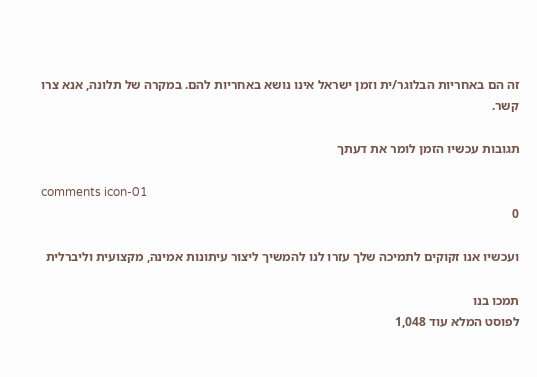זה הם באחריות הבלוגר/ית וזמן ישראל אינו נושא באחריות להם. במקרה של תלונה, אנא צרו קשר.

תגובות עכשיו הזמן לומר את דעתך

comments icon-01
0

ועכשיו אנו זקוקים לתמיכה שלך עזרו לנו להמשיך ליצור עיתונות אמינה, מקצועית וליברלית

תמכו בנו
לפוסט המלא עוד 1,048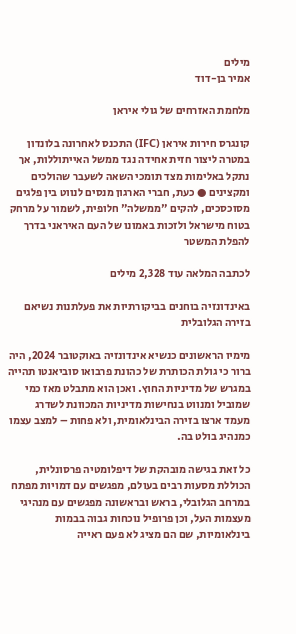מילים
אמיר בן-דוד

מלחמת האזרחים של גולי איראן

קונגרס חירות איראן (IFC) התכנס לאחרונה בלונדון במטרה ליצור חזית אחידה נגד ממשל האייתוללות, אך נתקל באלימות מצד תומכי השאה לשעבר שהולכים ומקצינים ● כעת, חברי הארגון מנסים לנווט בין פלגים מסוכסכים, להקים "ממשלה" חלופית, לשמור על מרחק בטוח מישראל ולזכות באמונו של העם האיראני בדרך להפלת המשטר

לכתבה המלאה עוד 2,328 מילים

באינדונזיה בוחנים בביקורתיות את פעלתנות נשיאם בזירה הגלובלית

מימיו הראשונים כנשיא אינדונזיה באוקטובר 2024, היה ברור כי גולת הכותרת של כהונת פרבואו סוביאנטו תהייה במגרש של מדיניות החוץ. ואכן הוא מתבלט מאז כמי שמוביל ומנווט בנחישות מדיניות המכוונת לשדרג מעמד ארצו בזירה הבינלאומית, ולא פחות – למצב עצמו כמנהיג בולט בה.

כל זאת בגישה מובהקת של דיפלומטיה פרסונלית, הכוללת מסעות רבים בעולם, מפגשים עם דמויות מפתח במרחב הגלובלי, בראש ובראשונה מפגשים עם מנהיגי מעצמות העל, וכן פרופיל נוכחות גבוה בבמות בינלאומיות, שם הם מציג לא פעם ראייה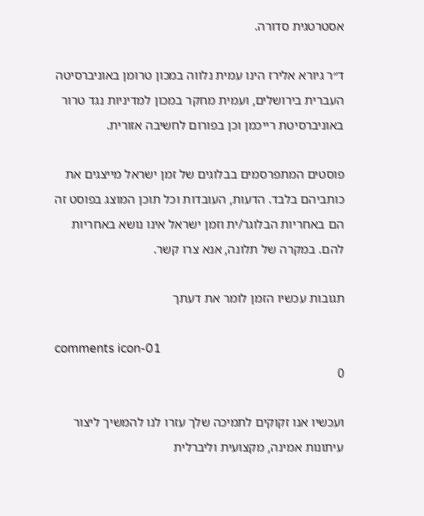אסטרטגית סדורה.

ד״ר גיורא אלירז הינו עמית נלווה במכון טרומן באוניברסיטה העברית בירושלים, ועמית מחקר במכון למדיניות נגד טרור באוניברסיטת רייכמן וכן בפורום לחשיבה אזורית.

פוסטים המתפרסמים בבלוגים של זמן ישראל מייצגים את כותביהם בלבד. הדעות, העובדות וכל תוכן המוצג בפוסט זה הם באחריות הבלוגר/ית וזמן ישראל אינו נושא באחריות להם. במקרה של תלונה, אנא צרו קשר.

תגובות עכשיו הזמן לומר את דעתך

comments icon-01
0

ועכשיו אנו זקוקים לתמיכה שלך עזרו לנו להמשיך ליצור עיתונות אמינה, מקצועית וליברלית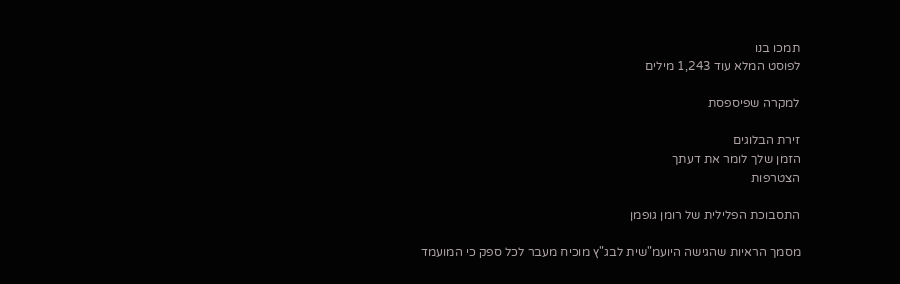תמכו בנו
לפוסט המלא עוד 1,243 מילים

למקרה שפיספסת

זירת הבלוגים
הזמן שלך לומר את דעתך
הצטרפות

התסבוכת הפלילית של רומן גופמן

מסמך הראיות שהגישה היועמ"שית לבג"ץ מוכיח מעבר לכל ספק כי המועמד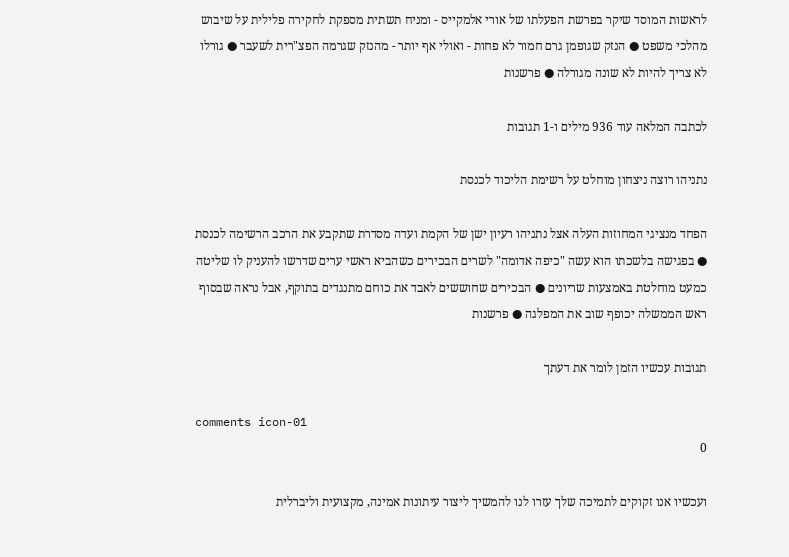לראשות המוסד שיקר בפרשת הפעלתו של אורי אלמקייס - ומניח תשתית מספקת לחקירה פלילית על שיבוש מהלכי משפט ● הנזק שגופמן גרם חמור לא פחות - ואולי אף יותר - מהנזק שגרמה הפצ"רית לשעבר ● גורלו לא צריך להיות לא שונה מגורלה ● פרשנות

לכתבה המלאה עוד 936 מילים ו-1 תגובות

נתניהו רוצה ניצחון מוחלט על רשימת הליכוד לכנסת

הפחד מנציגי המחוזות העלה אצל נתניהו רעיון ישן של הקמת ועדה מסדרת שתקבע את הרכב הרשימה לכנסת ● בפגישה בלשכתו הוא עשה "כיפה אדומה" לשרים הבכירים כשהביא ראשי ערים שדרשו להעניק לו שליטה כמעט מוחלטת באמצעות שריונים ● הבכירים שחוששים לאבד את כוחם מתנגדים בתוקף, אבל נראה שבסוף ראש הממשלה יכופף שוב את המפלגה ● פרשנות

תגובות עכשיו הזמן לומר את דעתך

comments icon-01
0

ועכשיו אנו זקוקים לתמיכה שלך עזרו לנו להמשיך ליצור עיתונות אמינה, מקצועית וליברלית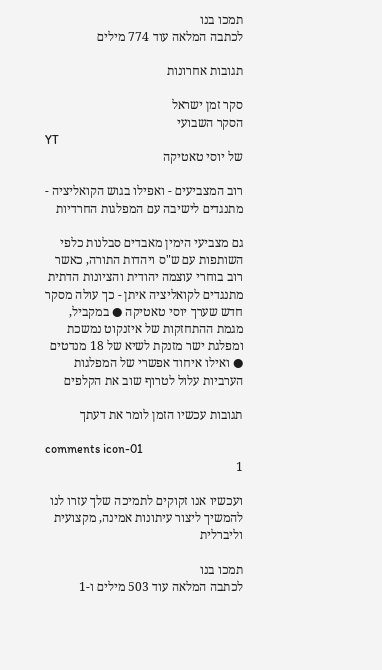תמכו בנו
לכתבה המלאה עוד 774 מילים

תגובות אחרונות

סקר זמן ישראל
הסקר השבועי
YT
של יוסי טאטיקה

רוב המצביעים - ואפילו בגוש הקואליציה - מתנגדים לישיבה עם המפלגות החרדיות

גם מצביעי הימין מאבדים סבלנות כלפי השותפות עם ש"ס ויהדות התורה, כאשר רוב בוחרי עוצמה יהודית והציונות הדתית מתנגדים לקואליציה איתן - כך עולה מסקר חדש שערך יוסי טאטיקה ● במקביל, מגמת ההתחזקות של איזנקוט נמשכת ומפלגת ישר מזנקת לשיא של 18 מנדטים ● ואילו איחוד אפשרי של המפלגות הערביות עלול לטרוף שוב את הקלפים

תגובות עכשיו הזמן לומר את דעתך

comments icon-01
1

ועכשיו אנו זקוקים לתמיכה שלך עזרו לנו להמשיך ליצור עיתונות אמינה, מקצועית וליברלית

תמכו בנו
לכתבה המלאה עוד 503 מילים ו-1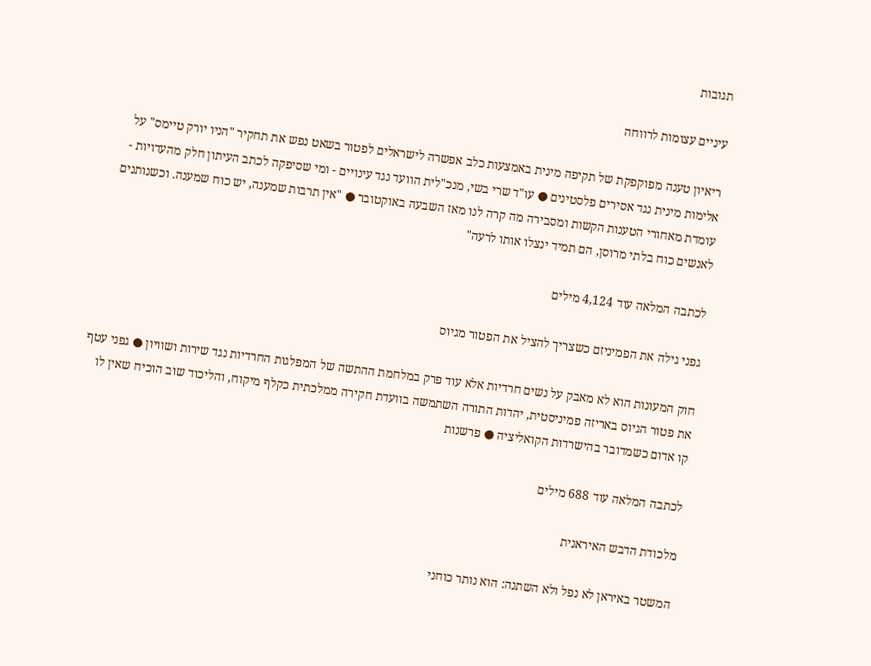תגובות

עיניים עצומות לרווחה

ריאיון טענה מפוקפקת של תקיפה מינית באמצעות כלב אפשרה לישראלים לפטור בשאט נפש את תחקיר "הניו יורק טיימס" על אלימות מינית נגד אסירים פלסטינים ● עו"ד שרי בשי, מנכ"לית הוועד נגד עינויים - ומי שסיפקה לכתב העיתון חלק מהעדויות - עומדת מאחורי הטענות הקשות ומסבירה מה קרה לנו מאז השבעה באוקטובר ● "אין תרבות שמענה, יש כוח שמענה. וכשנותנים לאנשים כוח בלתי מרוסן, הם תמיד ינצלו אותו לרעה"

לכתבה המלאה עוד 4,124 מילים

גפני גילה את הפמיניזם כשצריך להציל את הפטור מגיוס

חוק המעונות הוא לא מאבק על נשים חרדיות אלא עוד פרק במלחמת ההתשה של המפלגות החרדיות נגד שירות ושוויון ● גפני עטף את פטור הגיוס באריזה פמיניסטית, יהדות התורה השתמשה בוועדת חקירה ממלכתית כקלף מיקוח, והליכוד שוב הוכיח שאין לו קו אדום כשמדובר בהישרדות הקואליציה ● פרשנות

לכתבה המלאה עוד 688 מילים

מלכודת הדבש האיראנית

המשטר באיראן לא נפל ולא השתנה: הוא נותר כוחני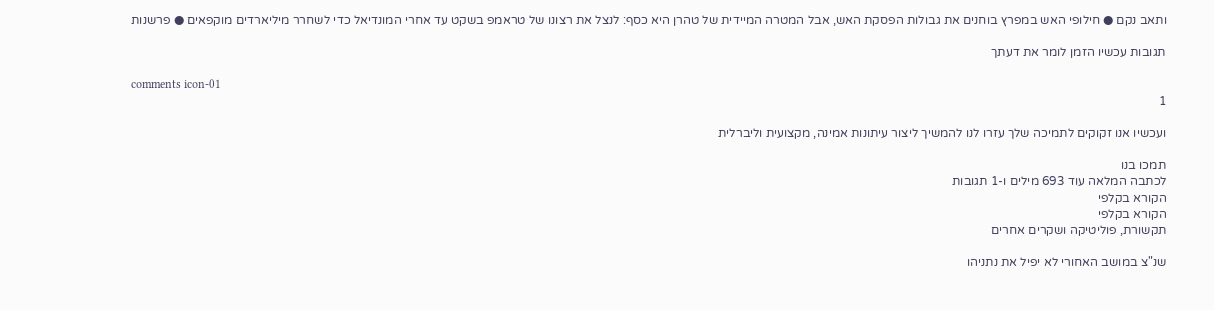ותאב נקם ● חילופי האש במפרץ בוחנים את גבולות הפסקת האש, אבל המטרה המיידית של טהרן היא כסף: לנצל את רצונו של טראמפ בשקט עד אחרי המונדיאל כדי לשחרר מיליארדים מוקפאים ● פרשנות

תגובות עכשיו הזמן לומר את דעתך

comments icon-01
1

ועכשיו אנו זקוקים לתמיכה שלך עזרו לנו להמשיך ליצור עיתונות אמינה, מקצועית וליברלית

תמכו בנו
לכתבה המלאה עוד 693 מילים ו-1 תגובות
הקורא בקלפי
הקורא בקלפי
תקשורת, פוליטיקה ושקרים אחרים

שנ"צ במושב האחורי לא יפיל את נתניהו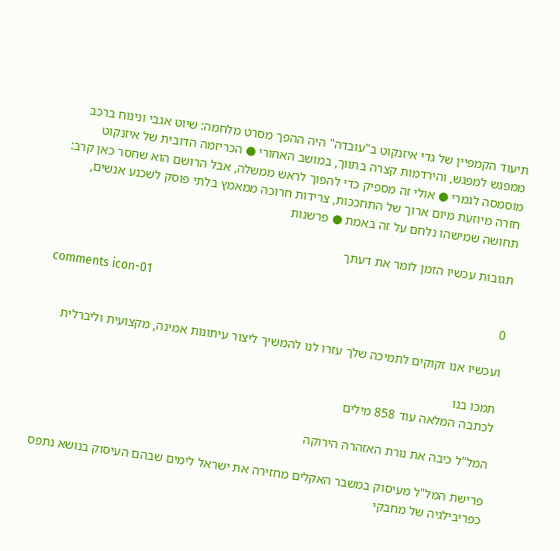תיעוד הקמפיין של גדי איזנקוט ב"עובדה" היה ההפך מסרט מלחמה: שיוט אגבי ונינוח ברכב ממפגש למפגש, והירדמות קצרה בתווך, במושב האחורי ● הכריזמה הדובית של איזנקוט מוסמסה לגמרי ● אולי זה מספיק כדי להפוך לראש ממשלה, אבל הרושם הוא שחסר כאן קרב: חזרה מיוזעת מיום ארוך של התחככות, צרידות חרוכה ממאמץ בלתי פוסק לשכנע אנשים, תחושה שמישהו נלחם על זה באמת ● פרשנות

תגובות עכשיו הזמן לומר את דעתך

comments icon-01
0

ועכשיו אנו זקוקים לתמיכה שלך עזרו לנו להמשיך ליצור עיתונות אמינה, מקצועית וליברלית

תמכו בנו
לכתבה המלאה עוד 858 מילים

המל"ל כיבה את נורת האזהרה הירוקה

פרישת המל"ל מעיסוק במשבר האקלים מחזירה את ישראל לימים שבהם העיסוק בנושא נתפס כפריבילגיה של מחבקי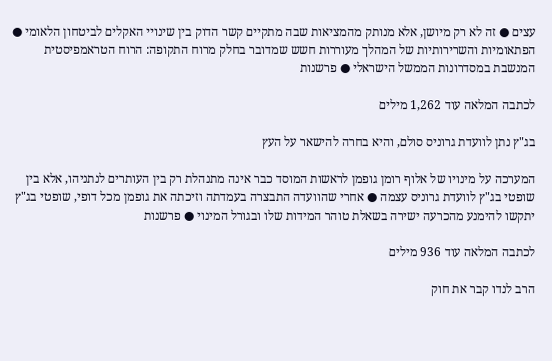עצים ● זה לא רק מיושן, אלא מנותק מהמציאות שבה מתקיים קשר הדוק בין שינויי האקלים לביטחון הלאומי ● הפתאומיות והשרירותיות של המהלך מעוררות חשש שמדובר בחלק מרוח התקופה: הרוח הטראמפיסטית המנשבת במסדרונות הממשל הישראלי ● פרשנות

לכתבה המלאה עוד 1,262 מילים

בג"ץ נתן לוועדת גרוניס סולם, והיא בחרה להישאר על העץ

המערכה על מינויו של אלוף רומן גופמן לראשות המוסד כבר אינה מתנהלת רק בין העותרים לנתניהו, אלא בין שופטי בג"ץ לוועדת גרוניס עצמה ● אחרי שהוועדה התבצרה בעמדתה וזיכתה את גופמן מכל דופי, שופטי בג"ץ יתקשו להימנע מהכרעה ישירה בשאלת טוהר המידות שלו ובגורל המינוי ● פרשנות

לכתבה המלאה עוד 936 מילים

הרב לנדו קבר את חוק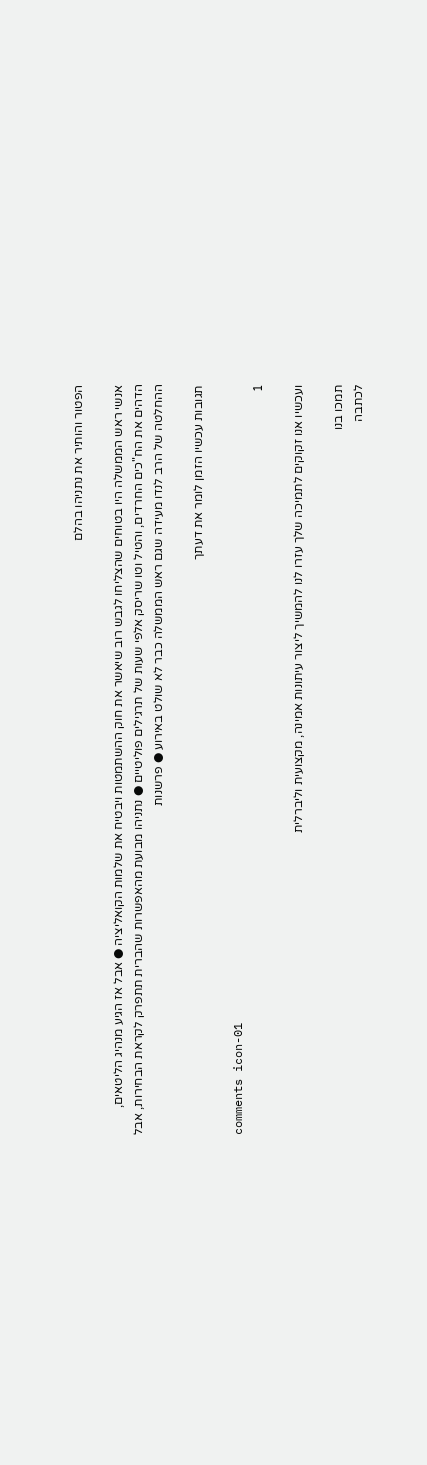הפטור והותיר את נתניהו בהלם

אנשי ראש הממשלה היו בטוחים שהצליחו לגבש רוב שיאשר את חוק ההשתמטות ויבטיח את שלמות הקואליציה ● אבל אז הגיע מנהיג הליטאים, הדהים את הח"כים החרדים, והטיל וטו שריסק אלפי שעות של תרגילים פוליטיים ● נתניהו מבועת מהאפשרות שהברית תתפרק לקראת הבחירות, אבל ההחלטה של הרב לנדו מעידה שגם ראש הממשלה כבר לא שולט באירוע ● פרשנות

תגובות עכשיו הזמן לומר את דעתך

comments icon-01
1

ועכשיו אנו זקוקים לתמיכה שלך עזרו לנו להמשיך ליצור עיתונות אמינה, מקצועית וליברלית

תמכו בנו
לכתבה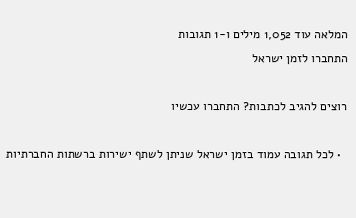המלאה עוד 1,052 מילים ו-1 תגובות
התחברו לזמן ישראל

רוצים להגיב לכתבות? התחברו עכשיו

  • לכל תגובה עמוד בזמן ישראל שניתן לשתף ישירות ברשתות החברתיות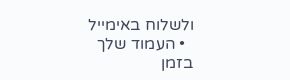ולשלוח באימייל
  • העמוד שלך בזמן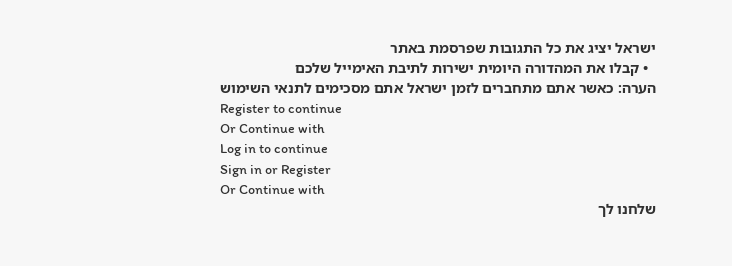ישראל יציג את כל התגובות שפרסמת באתר
  • קבלו את המהדורה היומית ישירות לתיבת האימייל שלכם
הערה: כאשר אתם מתחברים לזמן ישראל אתם מסכימים לתנאי השימוש
Register to continue
Or Continue with
Log in to continue
Sign in or Register
Or Continue with
שלחנו לך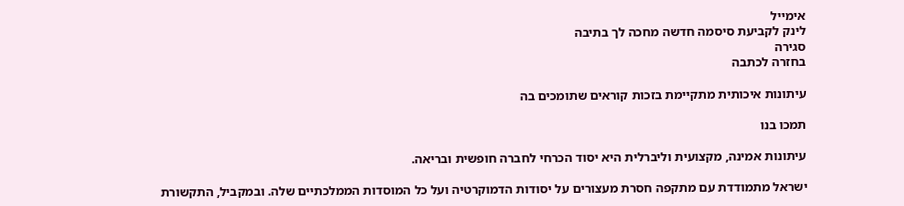אימייל
לינק לקביעת סיסמה חדשה מחכה לך בתיבה
סגירה
בחזרה לכתבה

עיתונות איכותית מתקיימת בזכות קוראים שתומכים בה

תמכו בנו

עיתונות אמינה, מקצועית וליברלית היא יסוד הכרחי לחברה חופשית ובריאה.

ישראל מתמודדת עם מתקפה חסרת מעצורים על יסודות הדמוקרטיה ועל כל המוסדות הממלכתיים שלה. ובמקביל, התקשורת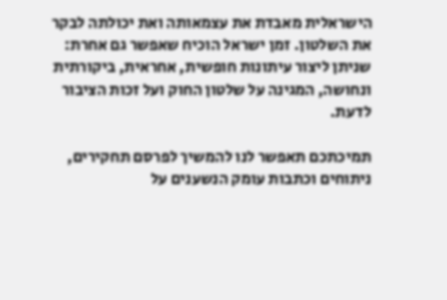הישראלית מאבדת את עצמאותה ואת יכולתה לבקר את השלטון. זמן ישראל הוכיח שאפשר גם אחרת: שניתן ליצור עיתונות חופשית, אחראית, ביקורתית ונחושה, המגינה על שלטון החוק ועל זכות הציבור לדעת.

תמיכתכם תאפשר לנו להמשיך לפרסם תחקירים, ניתוחים וכתבות עומק הנשענים על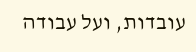עובדות, ועל עבודה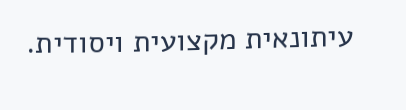עיתונאית מקצועית ויסודית.